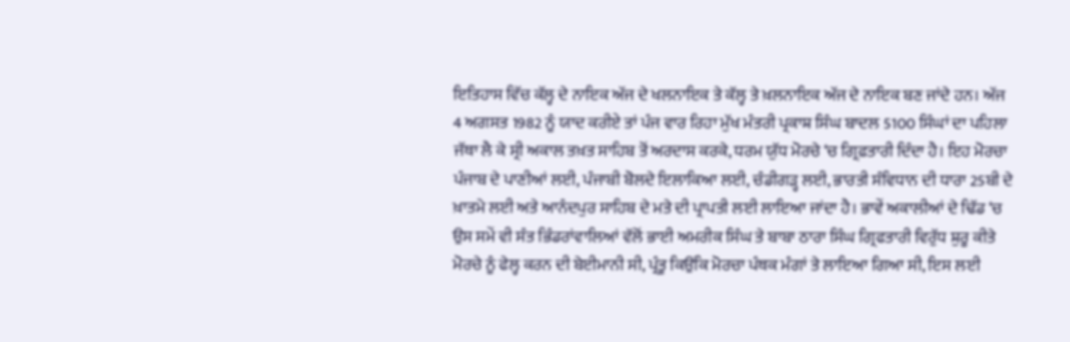ਇਤਿਹਾਸ ਵਿੱਚ ਕੱਲ੍ਹ ਦੇ ਨਾਇਕ ਅੱਜ ਦੇ ਖਲਨਾਇਕ ਤੇ ਕੱਲ੍ਹ ਤੇ ਖ਼ਲਨਾਇਕ ਅੱਜ ਦੇ ਨਾਇਕ ਬਣ ਜਾਂਦੇ ਹਨ। ਅੱਜ 4 ਅਗਸਤ 1982 ਨੂੰ ਯਾਦ ਕਰੀਏ ਤਾਂ ਪੰਜ ਵਾਰ ਰਿਹਾ ਮੁੱਖ ਮੰਤਰੀ ਪ੍ਰਕਾਸ਼ ਸਿੰਘ ਬਾਦਲ 5100 ਸਿੰਘਾਂ ਦਾ ਪਹਿਲਾ ਜੱਥਾ ਲੈ ਕੇ ਸ੍ਰੀ ਅਕਾਲ ਤਖ਼ਤ ਸਾਹਿਬ ਤੋਂ ਅਰਦਾਸ ਕਰਕੇ, ਧਰਮ ਯੁੱਧ ਮੋਰਚੇ ‘ਚ ਗ੍ਰਿਫ਼ਤਾਰੀ ਦਿੰਦਾ ਹੈ। ਇਹ ਮੋਰਚਾ ਪੰਜਾਬ ਦੇ ਪਾਣੀਆਂ ਲਈ, ਪੰਜਾਬੀ ਬੋਲਦੇ ਇਲਾਕਿਆ ਲਈ, ਚੰਡੀਗੜ੍ਹ ਲਈ, ਭਾਰਤੀ ਸੰਵਿਧਾਨ ਦੀ ਧਾਰਾ 25ਬੀ ਦੇ ਖ਼ਾਤਮੇ ਲਈ ਅਤੇ ਆਨੰਦਪੁਰ ਸਾਹਿਬ ਦੇ ਮਤੇ ਦੀ ਪ੍ਰਾਪਤੀ ਲਈ ਲਾਇਆ ਜਾਂਦਾ ਹੈ। ਭਾਵੇਂ ਅਕਾਲੀਆਂ ਦੇ ਢਿੱਡ ‘ਚ ਉਸ ਸਮੇਂ ਵੀ ਸੰਤ ਭਿੰਡਰਾਂਵਾਲਿਆਂ ਵੱਲੋਂ ਭਾਈ ਅਮਰੀਕ ਸਿੰਘ ਤੇ ਬਾਬਾ ਠਾਰਾ ਸਿੰਘ ਗ੍ਰਿਫਤਾਰੀ ਵਿਰੁੱਧ ਸ਼ੁਰੂ ਕੀਤੇ ਮੋਰਚੇ ਨੂੰ ਫੇਲ੍ਹ ਕਰਨ ਦੀ ਬੇਈਮਾਨੀ ਸੀ, ਪ੍ਰੰਤੂ ਕਿਉਂਕਿ ਮੋਰਚਾ ਪੰਥਕ ਮੰਗਾਂ ਤੇ ਲਾਇਆ ਗਿਆ ਸੀ, ਇਸ ਲਈ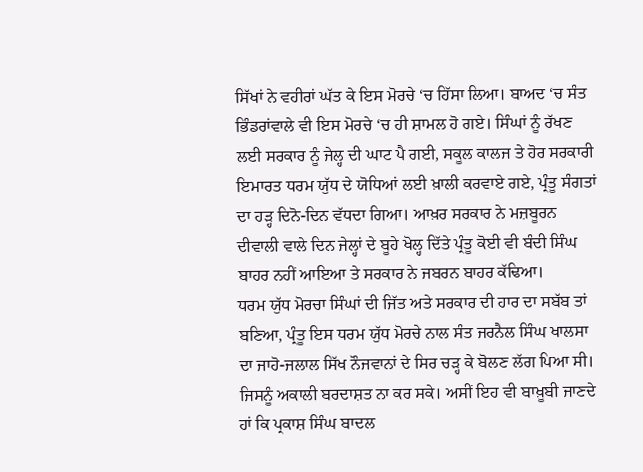ਸਿੱਖਾਂ ਨੇ ਵਹੀਰਾਂ ਘੱਤ ਕੇ ਇਸ ਮੋਰਚੇ ‘ਚ ਹਿੱਸਾ ਲਿਆ। ਬਾਅਦ ‘ਚ ਸੰਤ ਭਿੰਡਰਾਂਵਾਲੇ ਵੀ ਇਸ ਮੋਰਚੇ ‘ਚ ਹੀ ਸ਼ਾਮਲ ਹੋ ਗਏ। ਸਿੰਘਾਂ ਨੂੰ ਰੱਖਣ ਲਈ ਸਰਕਾਰ ਨੂੰ ਜੇਲ੍ਹ ਦੀ ਘਾਟ ਪੈ ਗਈ, ਸਕੂਲ ਕਾਲਜ ਤੇ ਹੋਰ ਸਰਕਾਰੀ ਇਮਾਰਤ ਧਰਮ ਯੁੱਧ ਦੇ ਯੋਧਿਆਂ ਲਈ ਖ਼ਾਲੀ ਕਰਵਾਏ ਗਏ, ਪ੍ਰੰਤੂ ਸੰਗਤਾਂ ਦਾ ਹੜ੍ਹ ਦਿਨੋ-ਦਿਨ ਵੱਧਦਾ ਗਿਆ। ਆਖ਼ਰ ਸਰਕਾਰ ਨੇ ਮਜ਼ਬੂਰਨ ਦੀਵਾਲੀ ਵਾਲੇ ਦਿਨ ਜੇਲ੍ਹਾਂ ਦੇ ਬੂਹੇ ਖੋਲ੍ਹ ਦਿੱਤੇ ਪ੍ਰੰਤੂ ਕੋਈ ਵੀ ਬੰਦੀ ਸਿੰਘ ਬਾਹਰ ਨਹੀਂ ਆਇਆ ਤੇ ਸਰਕਾਰ ਨੇ ਜਬਰਨ ਬਾਹਰ ਕੱਢਿਆ।
ਧਰਮ ਯੁੱਧ ਮੋਰਚਾ ਸਿੰਘਾਂ ਦੀ ਜਿੱਤ ਅਤੇ ਸਰਕਾਰ ਦੀ ਹਾਰ ਦਾ ਸਬੱਬ ਤਾਂ ਬਣਿਆ, ਪ੍ਰੰਤੂ ਇਸ ਧਰਮ ਯੁੱਧ ਮੋਰਚੇ ਨਾਲ ਸੰਤ ਜਰਨੈਲ ਸਿੰਘ ਖਾਲਸਾ ਦਾ ਜਾਹੋ-ਜਲਾਲ ਸਿੱਖ ਨੌਜਵਾਨਾਂ ਦੇ ਸਿਰ ਚੜ੍ਹ ਕੇ ਬੋਲਣ ਲੱਗ ਪਿਆ ਸੀ। ਜਿਸਨੂੰ ਅਕਾਲੀ ਬਰਦਾਸ਼ਤ ਨਾ ਕਰ ਸਕੇ। ਅਸੀਂ ਇਹ ਵੀ ਬਾਖ਼ੂਬੀ ਜਾਣਦੇ ਹਾਂ ਕਿ ਪ੍ਰਕਾਸ਼ ਸਿੰਘ ਬਾਦਲ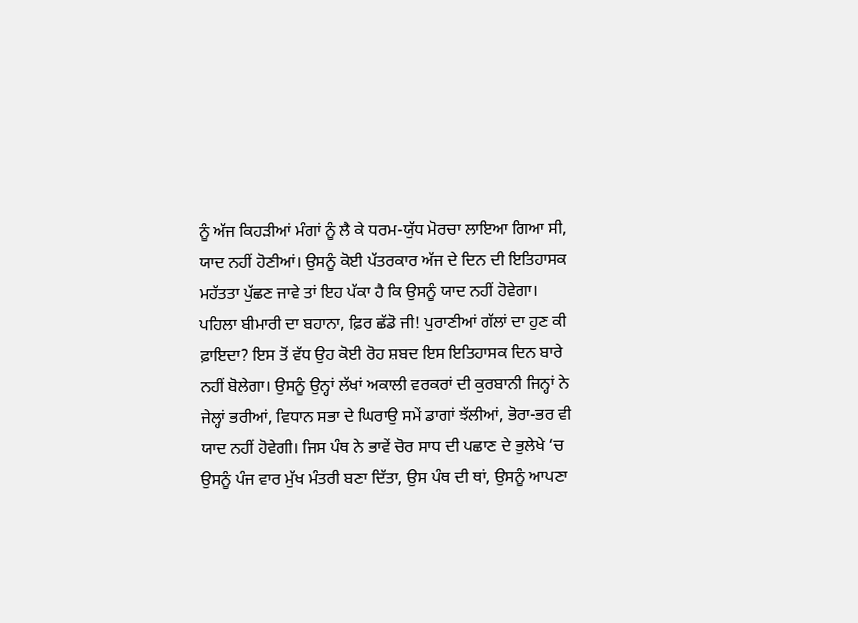ਨੂੰ ਅੱਜ ਕਿਹੜੀਆਂ ਮੰਗਾਂ ਨੂੰ ਲੈ ਕੇ ਧਰਮ-ਯੁੱਧ ਮੋਰਚਾ ਲਾਇਆ ਗਿਆ ਸੀ, ਯਾਦ ਨਹੀਂ ਹੋਣੀਆਂ। ਉਸਨੂੰ ਕੋਈ ਪੱਤਰਕਾਰ ਅੱਜ ਦੇ ਦਿਨ ਦੀ ਇਤਿਹਾਸਕ ਮਹੱਤਤਾ ਪੁੱਛਣ ਜਾਵੇ ਤਾਂ ਇਹ ਪੱਕਾ ਹੈ ਕਿ ਉਸਨੂੰ ਯਾਦ ਨਹੀਂ ਹੋਵੇਗਾ। ਪਹਿਲਾ ਬੀਮਾਰੀ ਦਾ ਬਹਾਨਾ, ਫ਼ਿਰ ਛੱਡੋ ਜੀ! ਪੁਰਾਣੀਆਂ ਗੱਲਾਂ ਦਾ ਹੁਣ ਕੀ ਫ਼ਾਇਦਾ? ਇਸ ਤੋਂ ਵੱਧ ਉਹ ਕੋਈ ਰੋਹ ਸ਼ਬਦ ਇਸ ਇਤਿਹਾਸਕ ਦਿਨ ਬਾਰੇ ਨਹੀਂ ਬੋਲੇਗਾ। ਉਸਨੂੰ ਉਨ੍ਹਾਂ ਲੱਖਾਂ ਅਕਾਲੀ ਵਰਕਰਾਂ ਦੀ ਕੁਰਬਾਨੀ ਜਿਨ੍ਹਾਂ ਨੇ ਜੇਲ੍ਹਾਂ ਭਰੀਆਂ, ਵਿਧਾਨ ਸਭਾ ਦੇ ਘਿਰਾਉ ਸਮੇਂ ਡਾਗਾਂ ਝੱਲੀਆਂ, ਭੋਰਾ-ਭਰ ਵੀ ਯਾਦ ਨਹੀਂ ਹੋਵੇਗੀ। ਜਿਸ ਪੰਥ ਨੇ ਭਾਵੇਂ ਚੋਰ ਸਾਧ ਦੀ ਪਛਾਣ ਦੇ ਭੁਲੇਖੇ ‘ਚ ਉਸਨੂੰ ਪੰਜ ਵਾਰ ਮੁੱਖ ਮੰਤਰੀ ਬਣਾ ਦਿੱਤਾ, ਉਸ ਪੰਥ ਦੀ ਥਾਂ, ਉਸਨੂੰ ਆਪਣਾ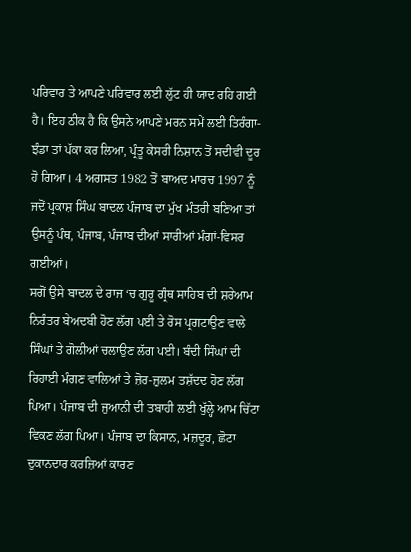ਪਰਿਵਾਰ ਤੇ ਆਪਣੇ ਪਰਿਵਾਰ ਲਈ ਲੁੱਟ ਹੀ ਯਾਦ ਰਹਿ ਗਈ ਹੈ। ਇਹ ਠੀਕ ਹੈ ਕਿ ਉਸਨੇ ਆਪਣੇ ਮਰਨ ਸਮੇਂ ਲਈ ਤਿਰੰਗਾ-ਝੰਡਾ ਤਾਂ ਪੱਕਾ ਕਰ ਲਿਆ, ਪ੍ਰੰਤੂ ਕੇਸਰੀ ਨਿਸ਼ਾਨ ਤੋਂ ਸਦੀਵੀ ਦੂਰ ਹੋ ਗਿਆ। 4 ਅਗਸਤ 1982 ਤੋਂ ਬਾਅਦ ਮਾਰਚ 1997 ਨੂੰ ਜਦੋਂ ਪ੍ਰਕਾਸ਼ ਸਿੰਘ ਬਾਦਲ ਪੰਜਾਬ ਦਾ ਮੁੱਖ ਮੰਤਰੀ ਬਣਿਆ ਤਾਂ ਉਸਨੂੰ ਪੰਥ, ਪੰਜਾਬ, ਪੰਜਾਬ ਦੀਆਂ ਸਾਰੀਆਂ ਮੰਗਾਂ-ਵਿਸਰ ਗਈਆਂ।
ਸਗੋਂ ਉਸੇ ਬਾਦਲ ਦੇ ਰਾਜ ‘ਚ ਗੁਰੂ ਗ੍ਰੰਥ ਸਾਹਿਬ ਦੀ ਸ਼ਰੇਆਮ ਨਿਰੰਤਰ ਬੇਅਦਬੀ ਹੋਣ ਲੱਗ ਪਈ ਤੇ ਰੋਸ ਪ੍ਰਗਟਾਉਣ ਵਾਲੇ ਸਿੰਘਾਂ ਤੇ ਗੋਲੀਆਂ ਚਲਾਉਣ ਲੱਗ ਪਈ। ਬੰਦੀ ਸਿੰਘਾਂ ਦੀ ਰਿਹਾਈ ਮੰਗਣ ਵਾਲਿਆਂ ਤੇ ਜ਼ੋਰ-ਜ਼ੁਲਮ ਤਸ਼ੱਦਦ ਹੋਣ ਲੱਗ ਪਿਆ। ਪੰਜਾਬ ਦੀ ਜੁਆਨੀ ਦੀ ਤਬਾਹੀ ਲਈ ਖੁੱਲ੍ਹੇ ਆਮ ਚਿੱਟਾ ਵਿਕਣ ਲੱਗ ਪਿਆ। ਪੰਜਾਬ ਦਾ ਕਿਸਾਨ, ਮਜ਼ਦੂਰ, ਛੋਟਾ ਦੁਕਾਨਦਾਰ ਕਰਜ਼ਿਆਂ ਕਾਰਣ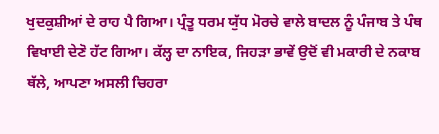ਖੁਦਕੁਸ਼ੀਆਂ ਦੇ ਰਾਹ ਪੈ ਗਿਆ। ਪ੍ਰੰਤੂ ਧਰਮ ਯੁੱਧ ਮੋਰਚੇ ਵਾਲੇ ਬਾਦਲ ਨੂੰ ਪੰਜਾਬ ਤੇ ਪੰਥ ਵਿਖਾਈ ਦੇਣੋ ਹੱਟ ਗਿਆ। ਕੱਲ੍ਹ ਦਾ ਨਾਇਕ, ਜਿਹੜਾ ਭਾਵੇਂ ਉਦੋਂ ਵੀ ਮਕਾਰੀ ਦੇ ਨਕਾਬ ਥੱਲੇ, ਆਪਣਾ ਅਸਲੀ ਚਿਹਰਾ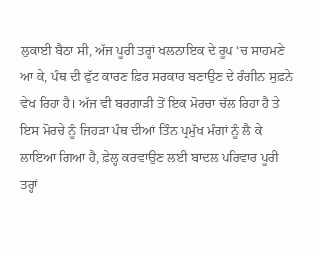ਲੁਕਾਈ ਬੈਠਾ ਸੀ, ਅੱਜ ਪੂਰੀ ਤਰ੍ਹਾਂ ਖਲਨਾਇਕ ਦੇ ਰੂਪ ‘ਚ ਸਾਹਮਣੇ ਆ ਕੇ, ਪੰਥ ਦੀ ਫੁੱਟ ਕਾਰਣ ਫ਼ਿਰ ਸਰਕਾਰ ਬਣਾਉਣ ਦੇ ਰੰਗੀਨ ਸੁਫ਼ਨੇ ਵੇਖ ਰਿਹਾ ਹੈ। ਅੱਜ ਵੀ ਬਰਗਾੜੀ ਤੋਂ ਇਕ ਮੋਰਚਾ ਚੱਲ ਰਿਹਾ ਹੈ ਤੇ ਇਸ ਮੋਰਚੇ ਨੂੰ ਜਿਹੜਾ ਪੰਥ ਦੀਆਂ ਤਿੰਨ ਪ੍ਰਮੁੱਖ ਮੰਗਾਂ ਨੂੰ ਲੈ ਕੇ ਲਾਇਆ ਗਿਆ ਹੈ, ਫ਼ੇਲ੍ਹ ਕਰਵਾਉਣ ਲਈ ਬਾਦਲ ਪਰਿਵਾਰ ਪੂਰੀ ਤਰ੍ਹਾਂ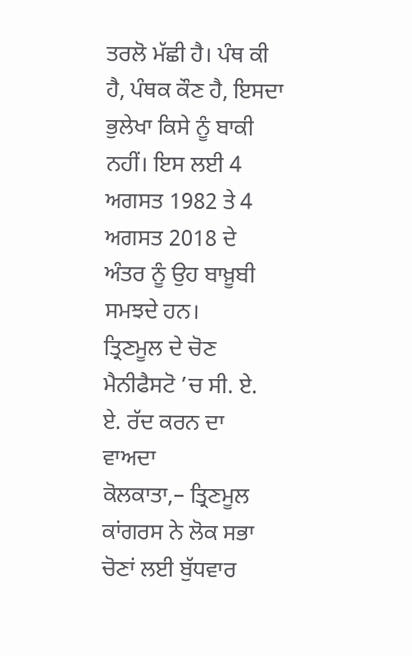ਤਰਲੋ ਮੱਛੀ ਹੈ। ਪੰਥ ਕੀ ਹੈ, ਪੰਥਕ ਕੌਣ ਹੈ, ਇਸਦਾ ਭੁਲੇਖਾ ਕਿਸੇ ਨੂੰ ਬਾਕੀ ਨਹੀਂ। ਇਸ ਲਈ 4 ਅਗਸਤ 1982 ਤੇ 4 ਅਗਸਤ 2018 ਦੇ ਅੰਤਰ ਨੂੰ ਉਹ ਬਾਖ਼ੂਬੀ ਸਮਝਦੇ ਹਨ।
ਤ੍ਰਿਣਮੂਲ ਦੇ ਚੋਣ ਮੈਨੀਫੈਸਟੋ ’ਚ ਸੀ. ਏ. ਏ. ਰੱਦ ਕਰਨ ਦਾ ਵਾਅਦਾ
ਕੋਲਕਾਤਾ,– ਤ੍ਰਿਣਮੂਲ ਕਾਂਗਰਸ ਨੇ ਲੋਕ ਸਭਾ ਚੋਣਾਂ ਲਈ ਬੁੱਧਵਾਰ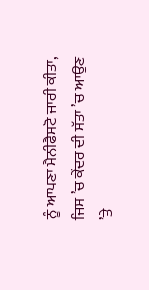ਨੂੰ ਆਪਣਾ ਮੈਨੀਫੈਸਟੋ ਜਾਰੀ ਕੀਤਾ, ਜਿਸ ’ਚ ਕੇਂਦਰ ਦੀ ਸੱਤਾ ’ਚ ਆਉਣ ’ਤੇ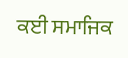ਕਈ ਸਮਾਜਿਕ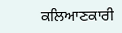ਕਲਿਆਣਕਾਰੀ